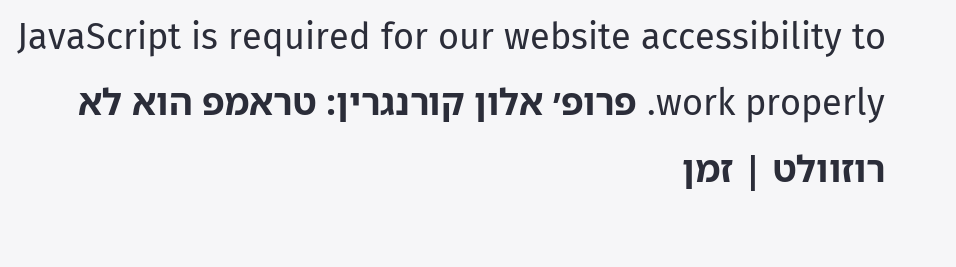JavaScript is required for our website accessibility to work properly. פרופ׳ אלון קורנגרין: טראמפ הוא לא רוזוולט | זמן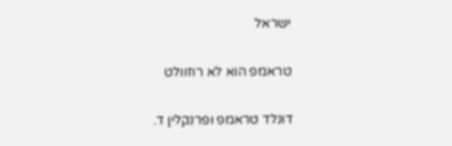ישראל

טראמפ הוא לא רוזוולט

דונלד טראמפ ופרנקלין ד.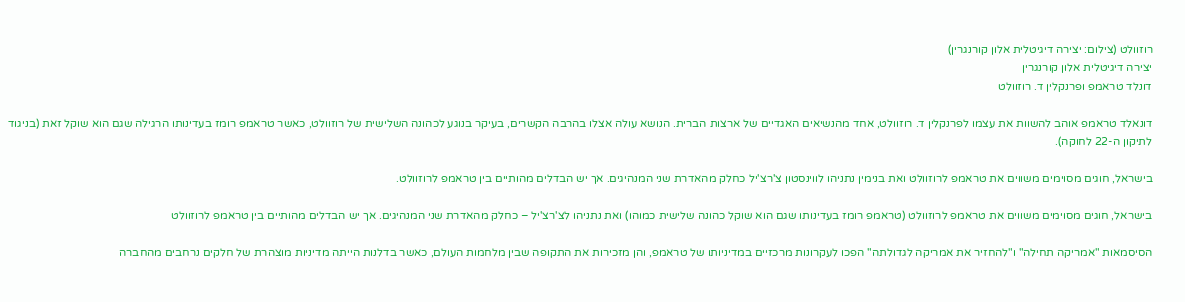רוזוולט (צילום: יצירה דיגיטלית אלון קורנגרין)
יצירה דיגיטלית אלון קורנגרין
דונלד טראמפ ופרנקלין ד. רוזוולט

דונאלד טראמפ אוהב להשוות את עצמו לפרנקלין ד. רוזוולט, אחד מהנשיאים האגדיים של ארצות הברית. הנושא עולה אצלו בהרבה הקשרים, בעיקר בנוגע לכהונה השלישית של רוזוולט, כאשר טראמפ רומז בעדינותו הרגילה שגם הוא שוקל זאת (בניגוד לתיקון ה-22 לחוקה).

בישראל, חוגים מסוימים משווים את טראמפ לרוזוולט ואת בנימין נתניהו לווינסטון צ'רצ'יל כחלק מהאדרת שני המנהיגים. אך יש הבדלים מהותיים בין טראמפ לרוזוולט.

בישראל, חוגים מסוימים משווים את טראמפ לרוזוולט (טראמפ רומז בעדינותו שגם הוא שוקל כהונה שלישית כמוהו) ואת נתניהו לצ'רצ'יל – כחלק מהאדרת שני המנהיגים. אך יש הבדלים מהותיים בין טראמפ לרוזוולט

הסיסמאות "אמריקה תחילה" ו"להחזיר את אמריקה לגדולתה" הפכו לעקרונות מרכזיים במדיניותו של טראמפ, והן מזכירות את התקופה שבין מלחמות העולם, כאשר בדלנות הייתה מדיניות מוצהרת של חלקים נרחבים מהחברה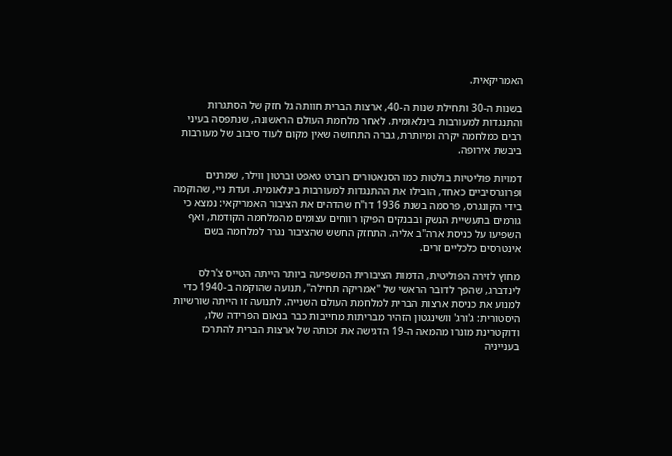האמריקאית.

בשנות ה-30 ותחילת שנות ה-40, ארצות הברית חוותה גל חזק של הסתגרות והתנגדות למעורבות בינלאומית. לאחר מלחמת העולם הראשונה, שנתפסה בעיני רבים כמלחמה יקרה ומיותרת, גברה התחושה שאין מקום לעוד סיבוב של מעורבות ביבשת אירופה.

דמויות פוליטיות בולטות כמו הסנאטורים רוברט טאפט וברטון ווילר, שמרנים ופרוגרסיביים כאחד, הובילו את ההתנגדות למעורבות בינלאומית. ועדת ניי, שהוקמה בידי הקונגרס, פרסמה בשנת 1936 דו"ח שהדהים את הציבור האמריקאי: נמצא כי גורמים בתעשיית הנשק ובבנקים הפיקו רווחים עצומים מהמלחמה הקודמת, ואף השפיעו על כניסת ארה"ב אליה. התחזק החשש שהציבור נגרר למלחמה בשם אינטרסים כלכליים זרים.

מחוץ לזירה הפוליטית, הדמות הציבורית המשפיעה ביותר הייתה הטייס צ'רלס לינדברג, שהפך לדובר הראשי של "אמריקה תחילה", תנועה שהוקמה ב-1940 כדי למנוע את כניסת ארצות הברית למלחמת העולם השנייה. לתנועה זו הייתה שורשיות היסטורית: ג'ורג' וושינגטון הזהיר מבריתות מחייבות כבר בנאום הפרידה שלו, ודוקטרינת מונרו מהמאה ה-19 הדגישה את זכותה של ארצות הברית להתרכז בענייניה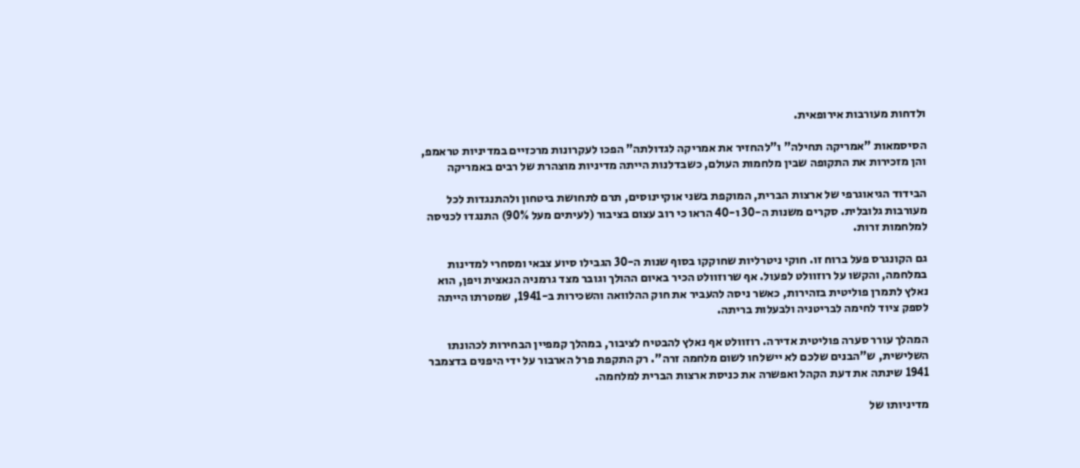ולדחות מעורבות אירופאית.

הסיסמאות "אמריקה תחילה" ו"להחזיר את אמריקה לגדולתה" הפכו לעקרונות מרכזיים במדיניות טראמפ, והן מזכירות את התקופה שבין מלחמות העולם, כשבדלנות הייתה מדיניות מוצהרת של רבים באמריקה

הבידוד הגיאוגרפי של ארצות הברית, המוקפת בשני אוקיינוסים, תרם לתחושת ביטחון ולהתנגדות לכל מעורבות גלובלית. סקרים משנות ה-30 ו-40 הראו כי רוב עצום בציבור (לעיתים מעל 90%) התנגדו לכניסה למלחמות זרות.

גם הקונגרס פעל ברוח זו. חוקי ניטרליות שחוקקו בסוף שנות ה-30 הגבילו סיוע צבאי ומסחרי למדינות במלחמה, והקשו על רוזוולט לפעול. אף שרוזוולט הכיר באיום ההולך וגובר מצד גרמניה הנאצית ויפן, הוא נאלץ לתמרן פוליטית בזהירות, כאשר ניסה להעביר את חוק ההלוואה והשכירות ב-1941, שמטרתו הייתה לספק ציוד לחימה לבריטניה ולבעלות בריתה.

המהלך עורר סערה פוליטית אדירה. רוזוולט אף נאלץ להבטיח לציבור, במהלך קמפיין הבחירות לכהונתו השלישית, ש"הבנים שלכם לא יישלחו לשום מלחמה זרה". רק התקפת פרל הארבור על ידי היפנים בדצמבר 1941 שינתה את דעת הקהל ואפשרה את כניסת ארצות הברית למלחמה.

מדיניותו של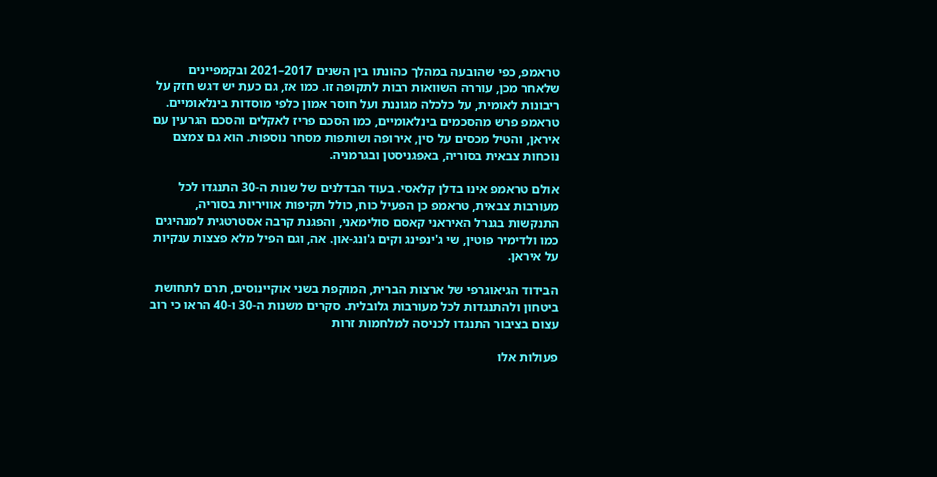טראמפ, כפי שהובעה במהלך כהונתו בין השנים 2017–2021 ובקמפיינים שלאחר מכן, עוררה השוואות רבות לתקופה זו. כמו אז, גם כעת יש דגש חזק על ריבונות לאומית, על כלכלה מגוננת ועל חוסר אמון כלפי מוסדות בינלאומיים. טראמפ פרש מהסכמים בינלאומיים, כמו הסכם פריז לאקלים והסכם הגרעין עם איראן, והטיל מכסים על סין, אירופה ושותפות מסחר נוספות. הוא גם צמצם נוכחות צבאית בסוריה, באפגניסטן ובגרמניה.

אולם טראמפ אינו בדלן קלאסי. בעוד הבדלנים של שנות ה-30 התנגדו לכל מעורבות צבאית, טראמפ כן הפעיל כוח, כולל תקיפות אוויריות בסוריה, התנקשות בגנרל האיראני קאסם סולימאני, והפגנת קרבה אסטרטגית למנהיגים כמו ולדימיר פוטין, שי ג'ינפינג וקים ג'ונג-און. אה, וגם הפיל מלא פצצות ענקיות על איראן.

הבידוד הגיאוגרפי של ארצות הברית, המוקפת בשני אוקיינוסים, תרם לתחושת ביטחון ולהתנגדות לכל מעורבות גלובלית. סקרים משנות ה-30 ו-40 הראו כי רוב עצום בציבור התנגדו לכניסה למלחמות זרות

פעולות אלו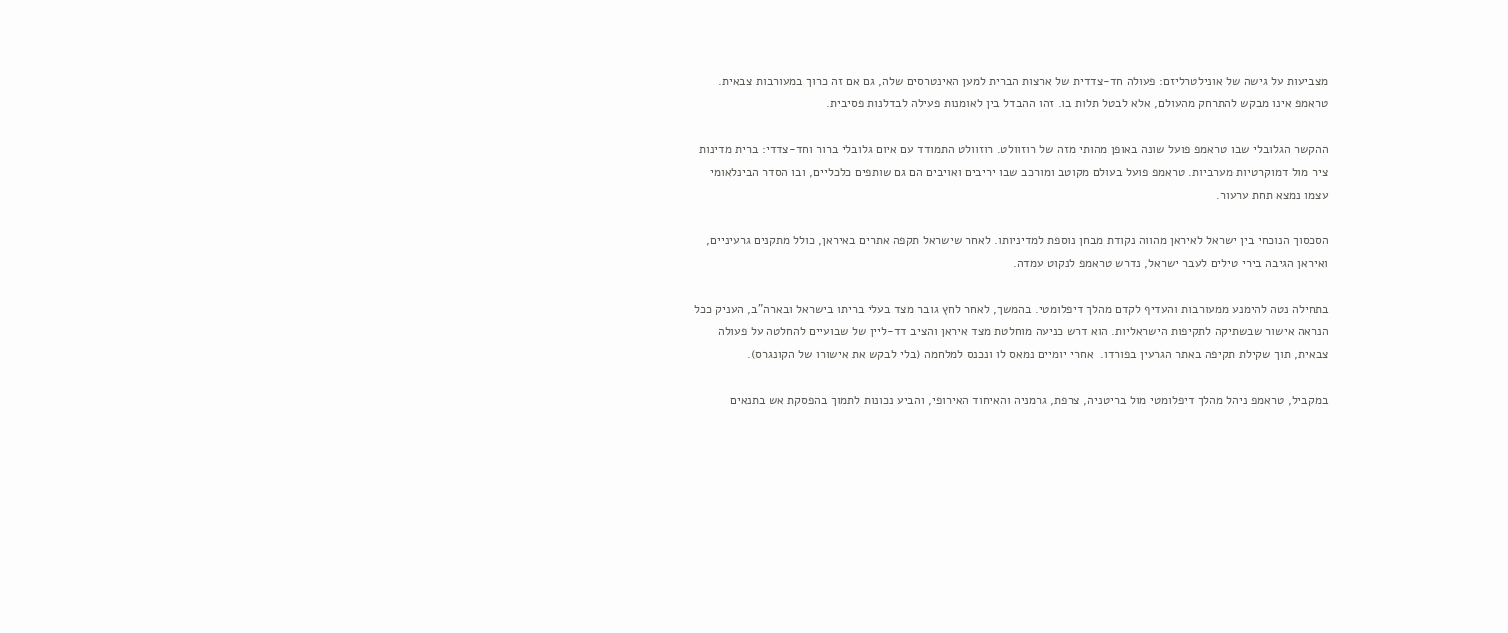מצביעות על גישה של אונילטרליזם: פעולה חד-צדדית של ארצות הברית למען האינטרסים שלה, גם אם זה כרוך במעורבות צבאית. טראמפ אינו מבקש להתרחק מהעולם, אלא לבטל תלות בו. זהו ההבדל בין לאומנות פעילה לבדלנות פסיבית.

ההקשר הגלובלי שבו טראמפ פועל שונה באופן מהותי מזה של רוזוולט. רוזוולט התמודד עם איום גלובלי ברור וחד-צדדי: ברית מדינות ציר מול דמוקרטיות מערביות. טראמפ פועל בעולם מקוטב ומורכב שבו יריבים ואויבים הם גם שותפים כלכליים, ובו הסדר הבינלאומי עצמו נמצא תחת ערעור.

הסכסוך הנוכחי בין ישראל לאיראן מהווה נקודת מבחן נוספת למדיניותו. לאחר שישראל תקפה אתרים באיראן, כולל מתקנים גרעיניים, ואיראן הגיבה בירי טילים לעבר ישראל, נדרש טראמפ לנקוט עמדה.

בתחילה נטה להימנע ממעורבות והעדיף לקדם מהלך דיפלומטי. בהמשך, לאחר לחץ גובר מצד בעלי בריתו בישראל ובארה"ב, העניק ככל הנראה אישור שבשתיקה לתקיפות הישראליות. הוא דרש כניעה מוחלטת מצד איראן והציב דד-ליין של שבועיים להחלטה על פעולה צבאית, תוך שקילת תקיפה באתר הגרעין בפורדו.  אחרי יומיים נמאס לו ונכנס למלחמה (בלי לבקש את אישורו של הקונגרס).

במקביל, טראמפ ניהל מהלך דיפלומטי מול בריטניה, צרפת, גרמניה והאיחוד האירופי, והביע נכונות לתמוך בהפסקת אש בתנאים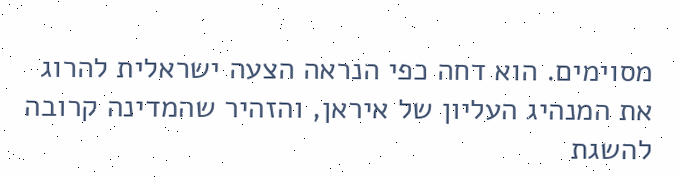מסוימים. הוא דחה כפי הנראה הצעה ישראלית להרוג את המנהיג העליון של איראן, והזהיר שהמדינה קרובה להשגת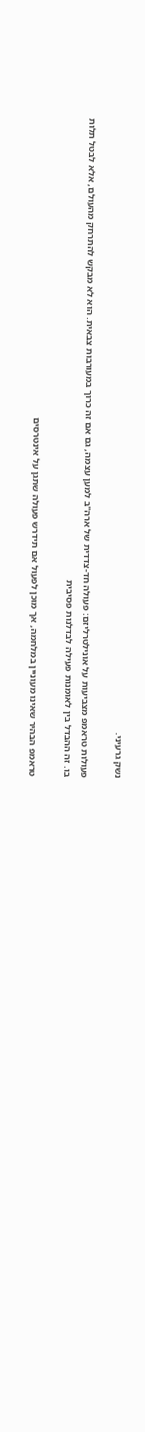נשק גרעיני.

פעולות טראמפ מצביעות על אונילטרליזם: פעולה חד-צדדית של ארה"ב למען עצמה, גם אם זה כרוך במעורבות צבאית. הוא לא מבקש להתרחק מהעולם, אלא לבטל תלות בו. זה ההבדל בין לאומנות פעילה לבדלנות פסיבית

טראמפ הבהיר שאינו מעוניין במלחמה, אך מוכן לפעול אם תידרש פעולה שתגן על אינטרסים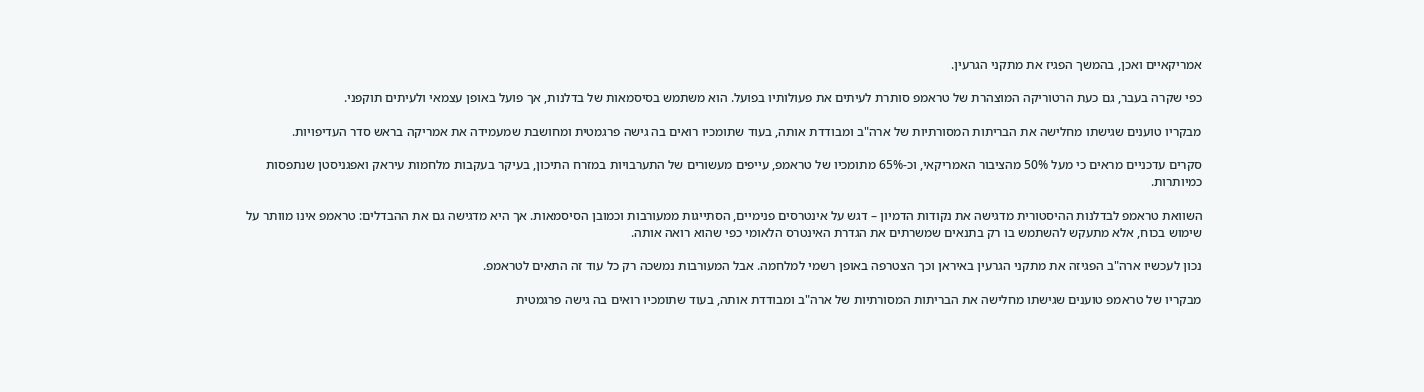אמריקאיים ואכן, בהמשך הפגיז את מתקני הגרעין.

כפי שקרה בעבר, גם כעת הרטוריקה המוצהרת של טראמפ סותרת לעיתים את פעולותיו בפועל. הוא משתמש בסיסמאות של בדלנות, אך פועל באופן עצמאי ולעיתים תוקפני.

מבקריו טוענים שגישתו מחלישה את הבריתות המסורתיות של ארה"ב ומבודדת אותה, בעוד שתומכיו רואים בה גישה פרגמטית ומחושבת שמעמידה את אמריקה בראש סדר העדיפויות.

סקרים עדכניים מראים כי מעל 50% מהציבור האמריקאי, וכ-65% מתומכיו של טראמפ, עייפים מעשורים של התערבויות במזרח התיכון, בעיקר בעקבות מלחמות עיראק ואפגניסטן שנתפסות כמיותרות.

השוואת טראמפ לבדלנות ההיסטורית מדגישה את נקודות הדמיון – דגש על אינטרסים פנימיים, הסתייגות ממעורבות וכמובן הסיסמאות. אך היא מדגישה גם את ההבדלים: טראמפ אינו מוותר על שימוש בכוח, אלא מתעקש להשתמש בו רק בתנאים שמשרתים את הגדרת האינטרס הלאומי כפי שהוא רואה אותה.

נכון לעכשיו ארה"ב הפגיזה את מתקני הגרעין באיראן וכך הצטרפה באופן רשמי למלחמה. אבל המעורבות נמשכה רק כל עוד זה התאים לטראמפ.

מבקריו של טראמפ טוענים שגישתו מחלישה את הבריתות המסורתיות של ארה"ב ומבודדת אותה, בעוד שתומכיו רואים בה גישה פרגמטית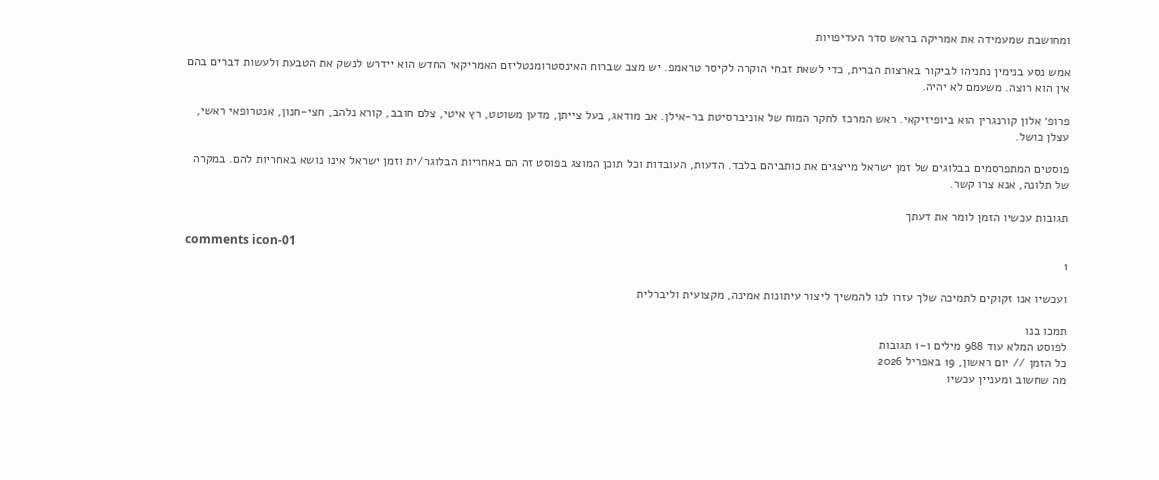ומחושבת שמעמידה את אמריקה בראש סדר העדיפויות

אמש נסע בנימין נתניהו לביקור בארצות הברית, כדי לשאת זבחי הוקרה לקיסר טראמפ. יש מצב שברוח האינסטרומנטליזם האמריקאי החדש הוא יידרש לנשק את הטבעת ולעשות דברים בהם אין הוא רוצה. משעמם לא יהיה.

פרופ׳ אלון קורנגרין הוא ביופיזיקאי. ראש המרכז לחקר המוח של אוניברסיטת בר-אילן. אב מודאג, בעל צייתן, מדען משוטט, רץ איטי, צלם חובב, קורא נלהב, חצי-חנון, אנטרופאי ראשי, עצלן כושל.

פוסטים המתפרסמים בבלוגים של זמן ישראל מייצגים את כותביהם בלבד. הדעות, העובדות וכל תוכן המוצג בפוסט זה הם באחריות הבלוגר/ית וזמן ישראל אינו נושא באחריות להם. במקרה של תלונה, אנא צרו קשר.

תגובות עכשיו הזמן לומר את דעתך

comments icon-01
1

ועכשיו אנו זקוקים לתמיכה שלך עזרו לנו להמשיך ליצור עיתונות אמינה, מקצועית וליברלית

תמכו בנו
לפוסט המלא עוד 988 מילים ו-1 תגובות
כל הזמן // יום ראשון, 19 באפריל 2026
מה שחשוב ומעניין עכשיו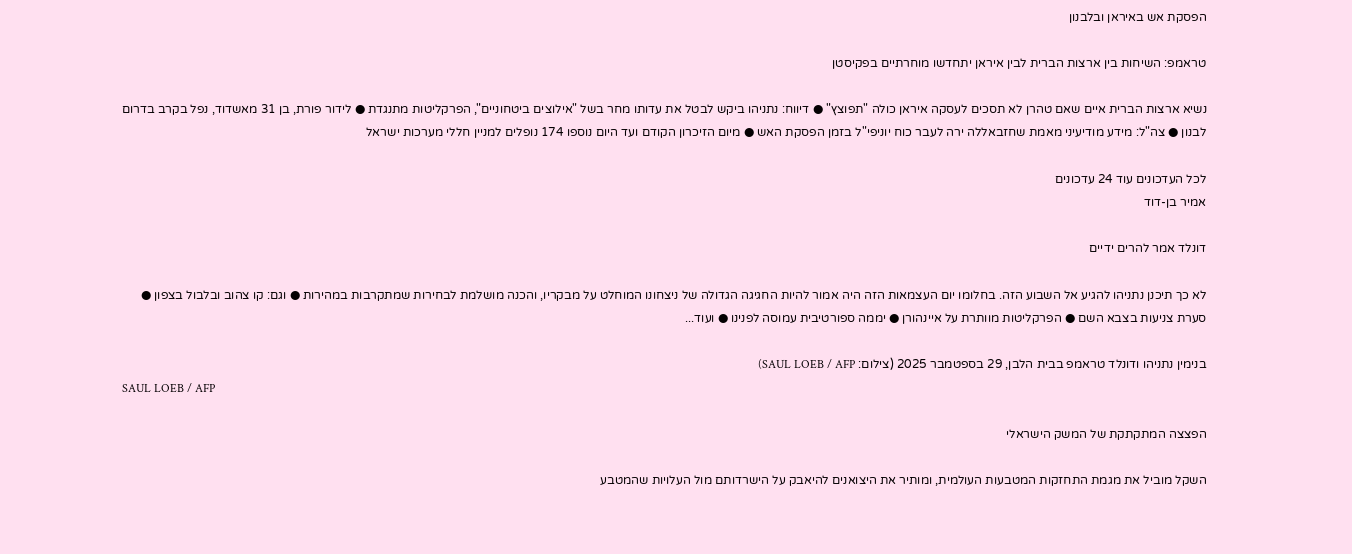הפסקת אש באיראן ובלבנון

טראמפ: השיחות בין ארצות הברית לבין איראן יתחדשו מוחרתיים בפקיסטן

נשיא ארצות הברית איים שאם טהרן לא תסכים לעסקה איראן כולה "תפוצץ" ● דיווח: נתניהו ביקש לבטל את עדותו מחר בשל "אילוצים ביטחוניים", הפרקליטות מתנגדת ● לידור פורת, בן 31 מאשדוד, נפל בקרב בדרום לבנון ● צה"ל: מידע מודיעיני מאמת שחזבאללה ירה לעבר כוח יוניפי"ל בזמן הפסקת האש ● מיום הזיכרון הקודם ועד היום נוספו 174 נופלים למניין חללי מערכות ישראל

לכל העדכונים עוד 24 עדכונים
אמיר בן-דוד

דונלד אמר להרים ידיים

לא כך תיכנן נתניהו להגיע אל השבוע הזה. בחלומו יום העצמאות הזה היה אמור להיות החגיגה הגדולה של ניצחונו המוחלט על מבקריו, והכנה מושלמת לבחירות שמתקרבות במהירות ● וגם: קו צהוב ובלבול בצפון ● סערת צניעות בצבא השם ● הפרקליטות מוותרת על איינהורן ● יממה ספורטיבית עמוסה לפנינו ● ועוד...

בנימין נתניהו ודונלד טראמפ בבית הלבן, 29 בספטמבר 2025 (צילום: SAUL LOEB / AFP)
SAUL LOEB / AFP

הפצצה המתקתקת של המשק הישראלי

השקל מוביל את מגמת התחזקות המטבעות העולמית, ומותיר את היצואנים להיאבק על הישרדותם מול העלויות שהמטבע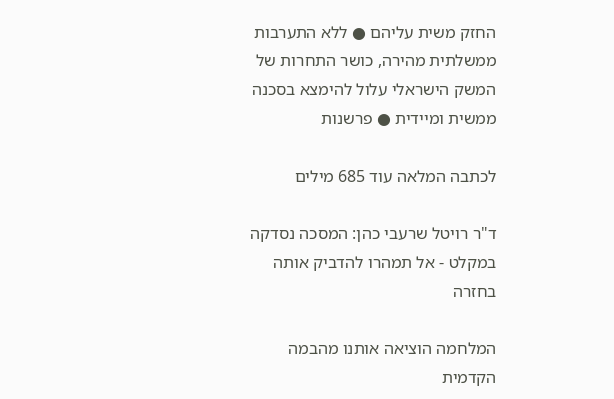החזק משית עליהם ● ללא התערבות ממשלתית מהירה, כושר התחרות של המשק הישראלי עלול להימצא בסכנה ממשית ומיידית ● פרשנות

לכתבה המלאה עוד 685 מילים

ד"ר רויטל שרעבי כהן: המסכה נסדקה במקלט - אל תמהרו להדביק אותה בחזרה

המלחמה הוציאה אותנו מהבמה הקדמית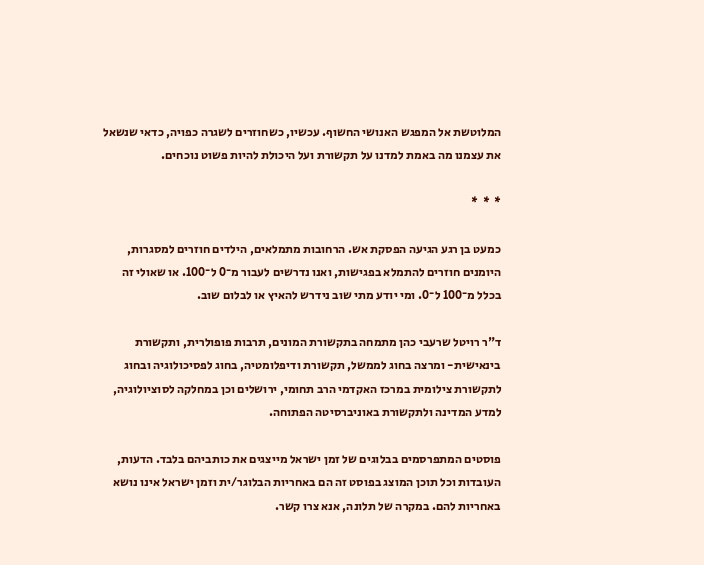המלוטשת אל המפגש האנושי החשוף. עכשיו, כשחוזרים לשגרה כפויה, כדאי שנשאל את עצמנו מה באמת למדנו על תקשורת ועל היכולת להיות פשוט נוכחים.

*  *  *

כמעט בן רגע הגיעה הפסקת אש. הרחובות מתמלאים, הילדים חוזרים למסגרות, היומנים חוזרים להתמלא בפגישות, ואנו נדרשים לעבור מ־0 ל־100. או שאולי זה בכלל מ־100 ל־0. ומי יודע מתי שוב נידרש להאיץ או לבלום שוב.

ד"ר רויטל שרעבי כהן מתמחה בתקשורת המונים, תרבות פופולרית, ותקשורת בינאישית- ומרצה בחוג לממשל, תקשורת ודיפלומטיה, בחוג לפסיכולוגיה ובחוג לתקשורת צילומית במרכז האקדמי הרב תחומי, ירושלים וכן במחלקה לסוציולוגיה, למדע המדינה ולתקשורת באוניברסיטה הפתוחה.

פוסטים המתפרסמים בבלוגים של זמן ישראל מייצגים את כותביהם בלבד. הדעות, העובדות וכל תוכן המוצג בפוסט זה הם באחריות הבלוגר/ית וזמן ישראל אינו נושא באחריות להם. במקרה של תלונה, אנא צרו קשר.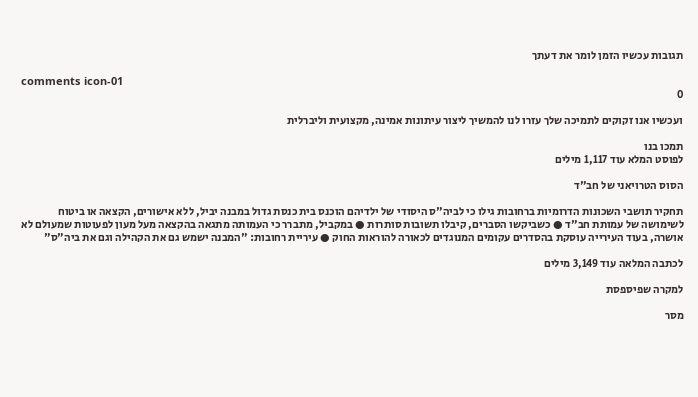תגובות עכשיו הזמן לומר את דעתך

comments icon-01
0

ועכשיו אנו זקוקים לתמיכה שלך עזרו לנו להמשיך ליצור עיתונות אמינה, מקצועית וליברלית

תמכו בנו
לפוסט המלא עוד 1,117 מילים

הסוס הטרויאני של חב"ד

תחקיר תושבי השכונות הדרומיות ברחובות גילו כי לביה"ס היסודי של ילדיהם הוכנס בית כנסת גדול במבנה יביל, ללא אישורים, הקצאה או ביטוח לשימושה של עמותת חב"ד ● כשביקשו הסברים, קיבלו תשובות סותרות ● במקביל, מתברר כי העמותה מתגאה בהקצאה מעל מעון לפעוטות שמעולם לא אושרה, בעוד העירייה עוסקת בהסדרים עקומים המנוגדים לכאורה להוראות החוק ● עיריית רחובות: "המבנה ישמש גם את הקהילה וגם את ביה"ס"

לכתבה המלאה עוד 3,149 מילים

למקרה שפיספסת

מסר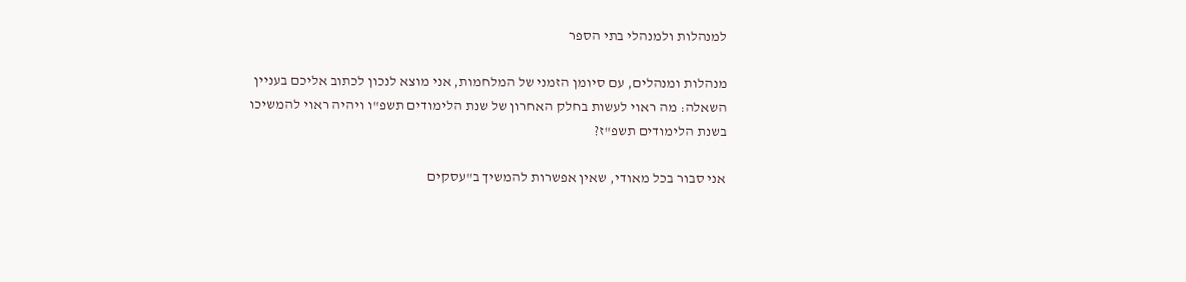למנהלות ולמנהלי בתי הספר

מנהלות ומנהלים, עם סיומן הזמני של המלחמות, אני מוצא לנכון לכתוב אליכם בעניין השאלה: מה ראוי לעשות בחלק האחרון של שנת הלימודים תשפ"ו ויהיה ראוי להמשיכו בשנת הלימודים תשפ"ז?

אני סבור בכל מאודי, שאין אפשרות להמשיך ב"עסקים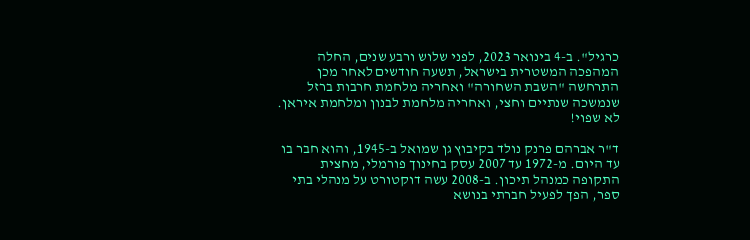כרגיל". ב-4 בינואר 2023, לפני שלוש ורבע שנים, החלה המהפכה המשטרית בישראל, תשעה חודשים לאחר מכן התרחשה "השבת השחורה" ואחריה מלחמת חרבות ברזל שנמשכה שנתיים וחצי, ואחריה מלחמת לבנון ומלחמת איראן. לא שפוי!

ד"ר אברהם פרנק נולד בקיבוץ גן שמואל ב-1945, והוא חבר בו עד היום. מ-1972 עד 2007 עסק בחינוך פורמלי, מחצית התקופה כמנהל תיכון. ב-2008 עשה דוקטורט על מנהלי בתי ספר, הפך לפעיל חברתי בנושא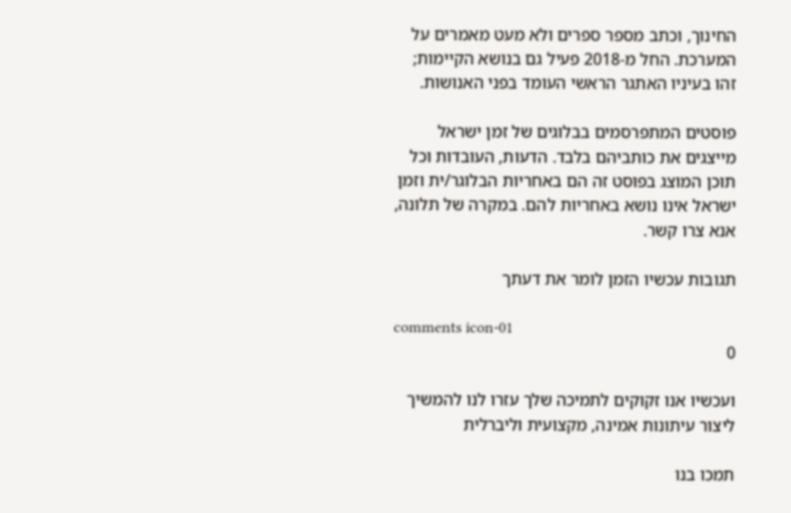החינוך, וכתב מספר ספרים ולא מעט מאמרים על המערכת. החל מ-2018 פעיל גם בנושא הקיימות; זהו בעיניו האתגר הראשי העומד בפני האנושות.

פוסטים המתפרסמים בבלוגים של זמן ישראל מייצגים את כותביהם בלבד. הדעות, העובדות וכל תוכן המוצג בפוסט זה הם באחריות הבלוגר/ית וזמן ישראל אינו נושא באחריות להם. במקרה של תלונה, אנא צרו קשר.

תגובות עכשיו הזמן לומר את דעתך

comments icon-01
0

ועכשיו אנו זקוקים לתמיכה שלך עזרו לנו להמשיך ליצור עיתונות אמינה, מקצועית וליברלית

תמכו בנו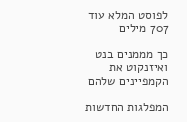לפוסט המלא עוד 707 מילים

כך מממנים בנט ואיזנקוט את הקמפיינים שלהם

המפלגות החדשות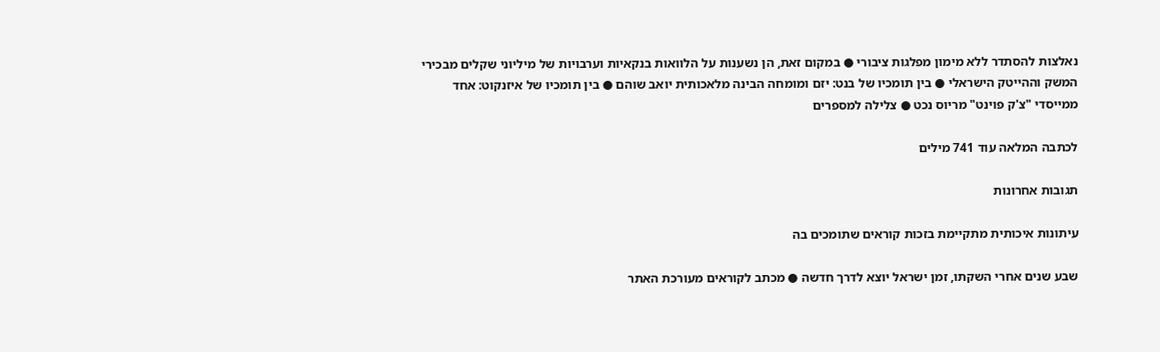נאלצות להסתדר ללא מימון מפלגות ציבורי ● במקום זאת, הן נשענות על הלוואות בנקאיות וערבויות של מיליוני שקלים מבכירי המשק וההייטק הישראלי ● בין תומכיו של בנט: יזם ומומחה הבינה מלאכותית יואב שוהם ● בין תומכיו של איזנקוט: אחד ממייסדי "צ'ק פוינט" מריוס נכט ● צלילה למספרים

לכתבה המלאה עוד 741 מילים

תגובות אחרונות

עיתונות איכותית מתקיימת בזכות קוראים שתומכים בה

שבע שנים אחרי השקתו, זמן ישראל יוצא לדרך חדשה ● מכתב לקוראים מעורכת האתר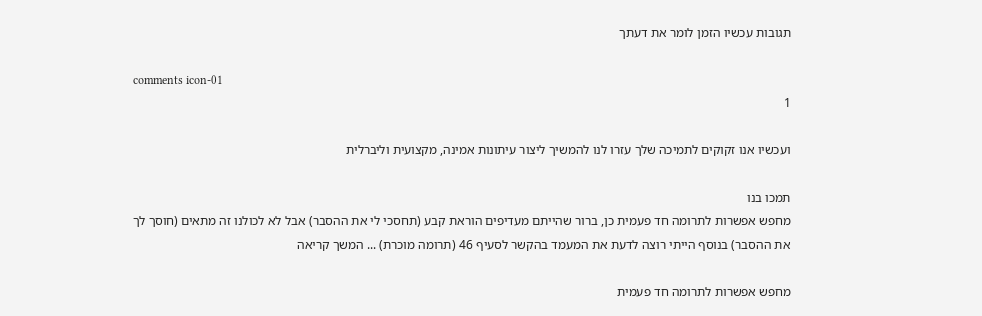תגובות עכשיו הזמן לומר את דעתך

comments icon-01
1

ועכשיו אנו זקוקים לתמיכה שלך עזרו לנו להמשיך ליצור עיתונות אמינה, מקצועית וליברלית

תמכו בנו
מחפש אפשרות לתרומה חד פעמית כן, ברור שהייתם מעדיפים הוראת קבע (תחסכי לי את ההסבר) אבל לא לכולנו זה מתאים (חוסך לך את ההסבר) בנוסף הייתי רוצה לדעת את המעמד בהקשר לסעיף 46 (תרומה מוכרת) ... המשך קריאה

מחפש אפשרות לתרומה חד פעמית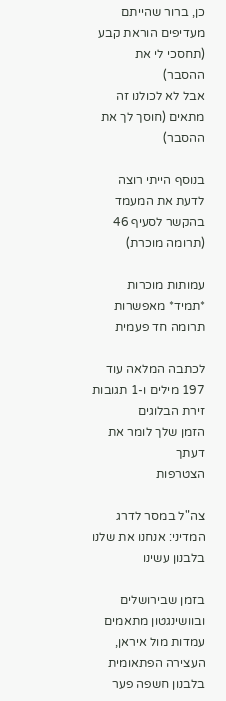כן, ברור שהייתם מעדיפים הוראת קבע (תחסכי לי את ההסבר)
אבל לא לכולנו זה מתאים (חוסך לך את ההסבר)

בנוסף הייתי רוצה לדעת את המעמד בהקשר לסעיף 46 (תרומה מוכרת)

עמותות מוכרות *תמיד* מאפשרות תרומה חד פעמית

לכתבה המלאה עוד 197 מילים ו-1 תגובות
זירת הבלוגים
הזמן שלך לומר את דעתך
הצטרפות

צה"ל במסר לדרג המדיני: אנחנו את שלנו בלבנון עשינו

בזמן שבירושלים ובוושינגטון מתאמים עמדות מול איראן, העצירה הפתאומית בלבנון חשפה פער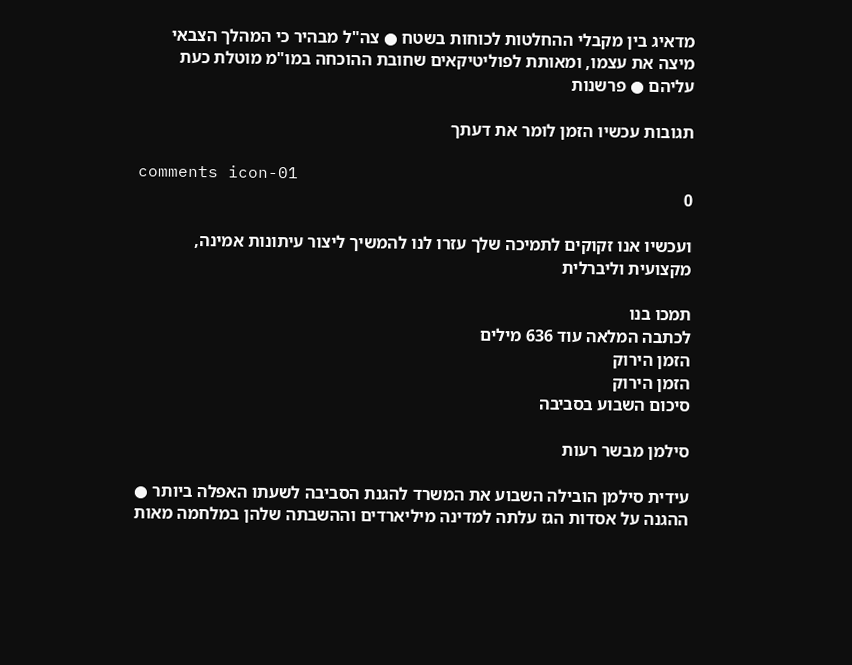מדאיג בין מקבלי ההחלטות לכוחות בשטח ● צה"ל מבהיר כי המהלך הצבאי מיצה את עצמו, ומאותת לפוליטיקאים שחובת ההוכחה במו"מ מוטלת כעת עליהם ● פרשנות

תגובות עכשיו הזמן לומר את דעתך

comments icon-01
0

ועכשיו אנו זקוקים לתמיכה שלך עזרו לנו להמשיך ליצור עיתונות אמינה, מקצועית וליברלית

תמכו בנו
לכתבה המלאה עוד 636 מילים
הזמן הירוק
הזמן הירוק
סיכום השבוע בסביבה

סילמן מבשר רעות

עידית סילמן הובילה השבוע את המשרד להגנת הסביבה לשעתו האפלה ביותר ● ההגנה על אסדות הגז עלתה למדינה מיליארדים וההשבתה שלהן במלחמה מאות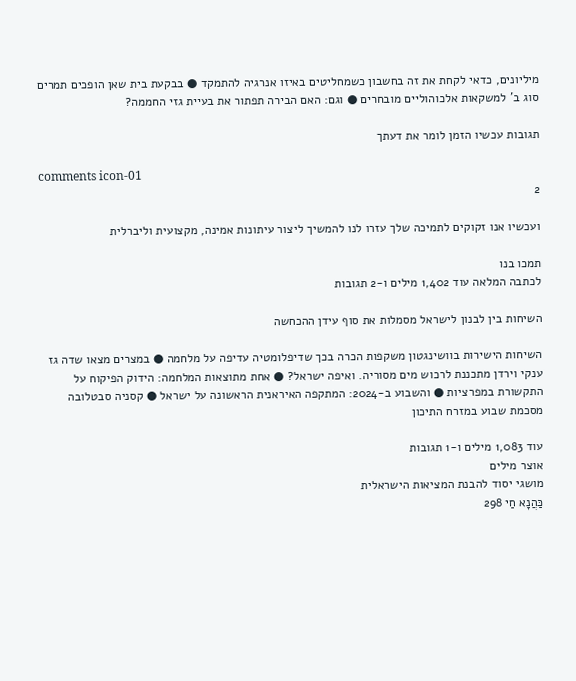מיליונים, כדאי לקחת את זה בחשבון כשמחליטים באיזו אנרגיה להתמקד ● בבקעת בית שאן הופכים תמרים סוג ב' למשקאות אלכוהוליים מובחרים ● וגם: האם הבירה תפתור את בעיית גזי החממה?

תגובות עכשיו הזמן לומר את דעתך

comments icon-01
2

ועכשיו אנו זקוקים לתמיכה שלך עזרו לנו להמשיך ליצור עיתונות אמינה, מקצועית וליברלית

תמכו בנו
לכתבה המלאה עוד 1,402 מילים ו-2 תגובות

השיחות בין לבנון לישראל מסמלות את סוף עידן ההכחשה

השיחות הישירות בוושינגטון משקפות הכרה בכך שדיפלומטיה עדיפה על מלחמה ● במצרים מצאו שדה גז ענקי וירדן מתכננת לרכוש מים מסוריה. ואיפה ישראל? ● אחת מתוצאות המלחמה: הידוק הפיקוח על התקשורת במפרציות ● והשבוע ב-2024: המתקפה האיראנית הראשונה על ישראל ● קסניה סבטלובה מסכמת שבוע במזרח התיכון

עוד 1,083 מילים ו-1 תגובות
אוצר מילים
מושגי יסוד להבנת המציאות הישראלית
כַּהֲנָא חַי 298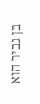בן גביר הוא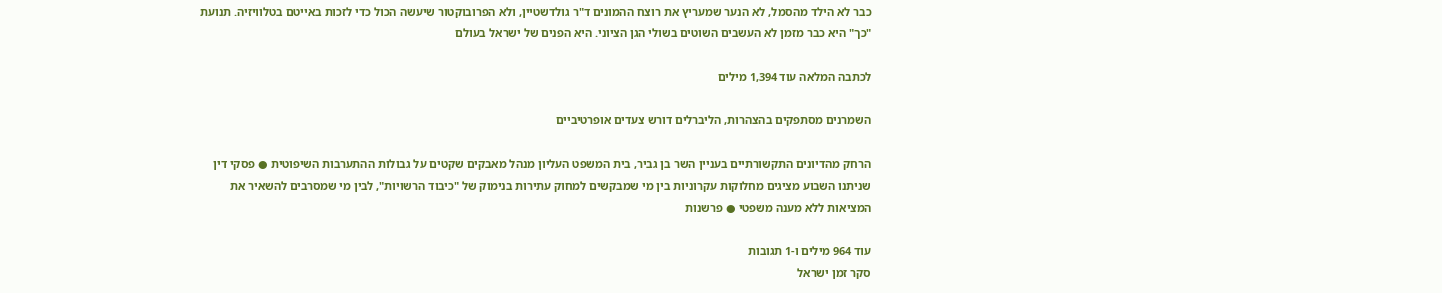כבר לא הילד מהסמל, לא הנער שמעריץ את רוצח ההמונים ד"ר גולדשטיין, ולא הפרובוקטור שיעשה הכול כדי לזכות באייטם בטלוויזיה. תנועת "כך" היא כבר מזמן לא העשבים השוטים בשולי הגן הציוני. היא הפנים של ישראל בעולם

לכתבה המלאה עוד 1,394 מילים

השמרנים מסתפקים בהצהרות, הליברלים דורש צעדים אופרטיביים

הרחק מהדיונים התקשורתיים בעניין השר בן גביר, בית המשפט העליון מנהל מאבקים שקטים על גבולות ההתערבות השיפוטית ● פסקי דין שניתנו השבוע מציגים מחלוקות עקרוניות בין מי שמבקשים למחוק עתירות בנימוק של "כיבוד הרשויות", לבין מי שמסרבים להשאיר את המציאות ללא מענה משפטי ● פרשנות

עוד 964 מילים ו-1 תגובות
סקר זמן ישראל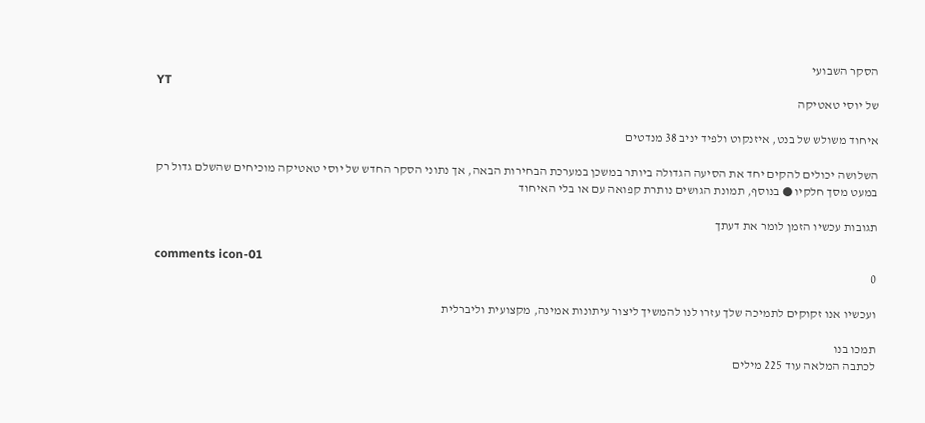הסקר השבועי
YT
של יוסי טאטיקה

איחוד משולש של בנט, איזנקוט ולפיד יניב 38 מנדטים

השלושה יכולים להקים יחד את הסיעה הגדולה ביותר במשכן במערכת הבחירות הבאה, אך נתוני הסקר החדש של יוסי טאטיקה מוכיחים שהשלם גדול רק במעט מסך חלקיו ● בנוסף, תמונת הגושים נותרת קפואה עם או בלי האיחוד

תגובות עכשיו הזמן לומר את דעתך

comments icon-01
0

ועכשיו אנו זקוקים לתמיכה שלך עזרו לנו להמשיך ליצור עיתונות אמינה, מקצועית וליברלית

תמכו בנו
לכתבה המלאה עוד 225 מילים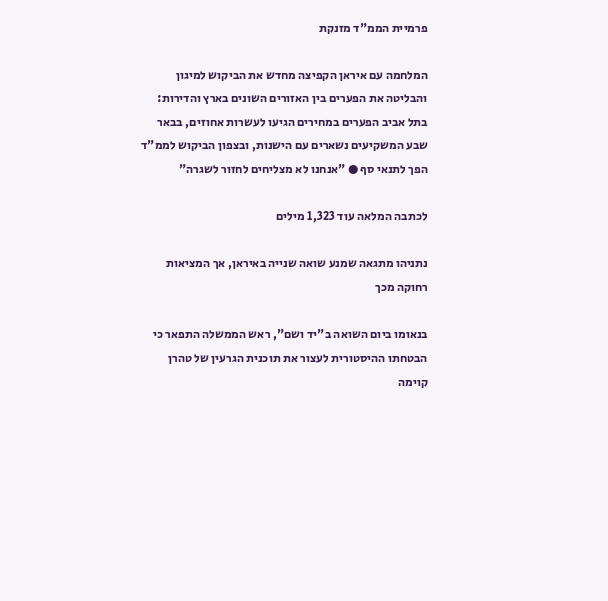פרמיית הממ"ד מזנקת

המלחמה עם איראן הקפיצה מחדש את הביקוש למיגון והבליטה את הפערים בין האזורים השונים בארץ והדירות: בתל אביב הפערים במחירים הגיעו לעשרות אחוזים, בבאר שבע המשקיעים נשארים עם הישנות, ובצפון הביקוש לממ"ד הפך לתנאי סף ● "אנחנו לא מצליחים לחזור לשגרה"

לכתבה המלאה עוד 1,323 מילים

נתניהו מתגאה שמנע שואה שנייה באיראן, אך המציאות רחוקה מכך

בנאומו ביום השואה ב"יד ושם", ראש הממשלה התפאר כי הבטחתו ההיסטורית לעצור את תוכנית הגרעין של טהרן קוימה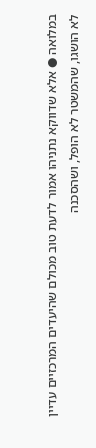במלואה ● אלא שדווקא נתניהו אמור לדעת טוב מכולם שהיעדים המרכזיים עדיין לא הושגו, שהמשטר לא הופל, ושהסכנה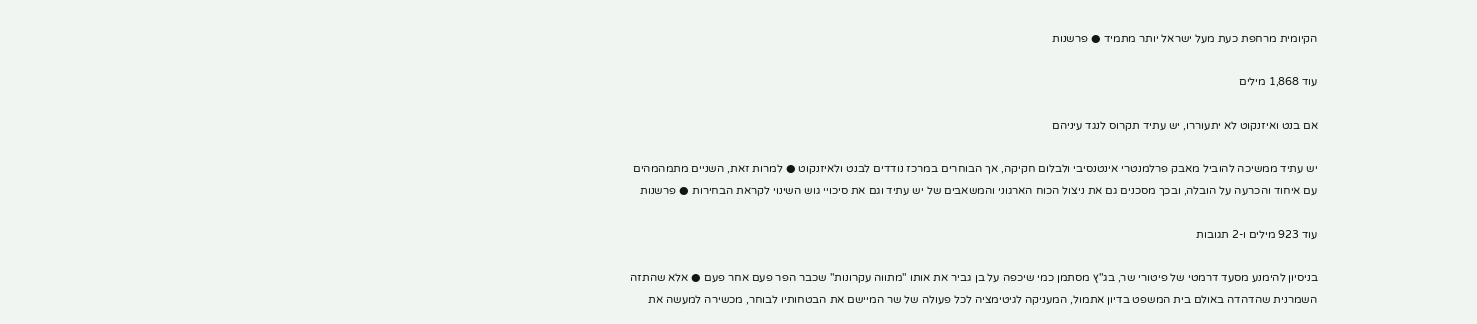הקיומית מרחפת כעת מעל ישראל יותר מתמיד ● פרשנות

עוד 1,868 מילים

אם בנט ואיזנקוט לא יתעוררו, יש עתיד תקרוס לנגד עיניהם

יש עתיד ממשיכה להוביל מאבק פרלמנטרי אינטנסיבי ולבלום חקיקה, אך הבוחרים במרכז נודדים לבנט ולאיזנקוט ● למרות זאת, השניים מתמהמהים עם איחוד והכרעה על הובלה, ובכך מסכנים גם את ניצול הכוח הארגוני והמשאבים של יש עתיד וגם את סיכויי גוש השינוי לקראת הבחירות ● פרשנות

עוד 923 מילים ו-2 תגובות

בניסיון להימנע מסעד דרמטי של פיטורי שר, בג"ץ מסתמן כמי שיכפה על בן גביר את אותו "מתווה עקרונות" שכבר הפר פעם אחר פעם ● אלא שהתזה השמרנית שהדהדה באולם בית המשפט בדיון אתמול, המעניקה לגיטימציה לכל פעולה של שר המיישם את הבטחותיו לבוחר, מכשירה למעשה את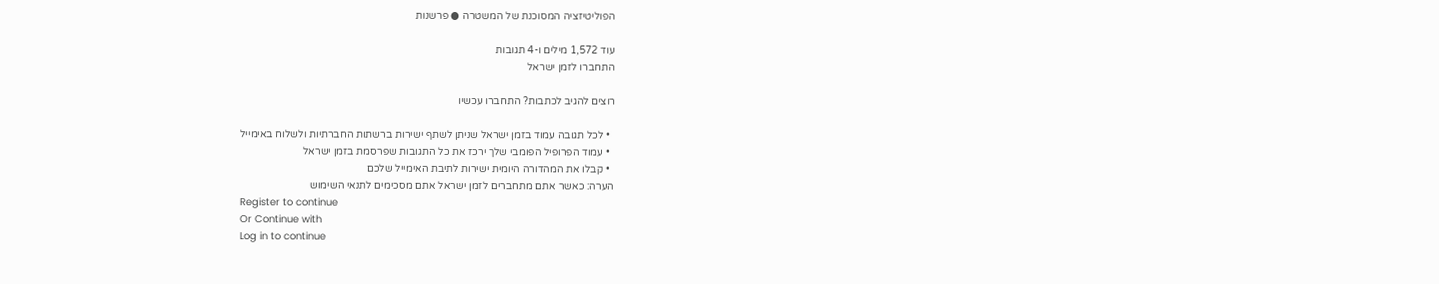הפוליטיזציה המסוכנת של המשטרה ● פרשנות

עוד 1,572 מילים ו-4 תגובות
התחברו לזמן ישראל

רוצים להגיב לכתבות? התחברו עכשיו

  • לכל תגובה עמוד בזמן ישראל שניתן לשתף ישירות ברשתות החברתיות ולשלוח באימייל
  • עמוד הפרופיל הפומבי שלך ירכז את כל התגובות שפרסמת בזמן ישראל
  • קבלו את המהדורה היומית ישירות לתיבת האימייל שלכם
הערה: כאשר אתם מתחברים לזמן ישראל אתם מסכימים לתנאי השימוש
Register to continue
Or Continue with
Log in to continue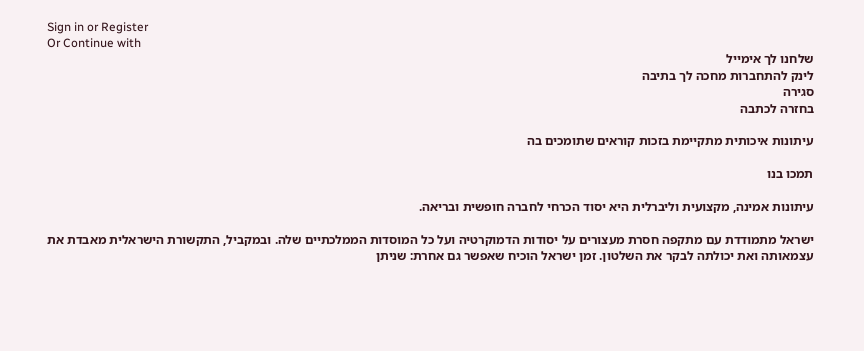Sign in or Register
Or Continue with
שלחנו לך אימייל
לינק להתחברות מחכה לך בתיבה
סגירה
בחזרה לכתבה

עיתונות איכותית מתקיימת בזכות קוראים שתומכים בה

תמכו בנו

עיתונות אמינה, מקצועית וליברלית היא יסוד הכרחי לחברה חופשית ובריאה.

ישראל מתמודדת עם מתקפה חסרת מעצורים על יסודות הדמוקרטיה ועל כל המוסדות הממלכתיים שלה. ובמקביל, התקשורת הישראלית מאבדת את עצמאותה ואת יכולתה לבקר את השלטון. זמן ישראל הוכיח שאפשר גם אחרת: שניתן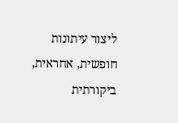ליצור עיתונות חופשית, אחראית, ביקורתית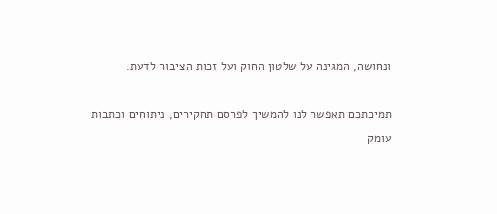ונחושה, המגינה על שלטון החוק ועל זכות הציבור לדעת.

תמיכתכם תאפשר לנו להמשיך לפרסם תחקירים, ניתוחים וכתבות עומק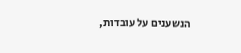הנשענים על עובדות,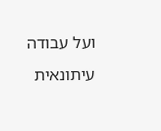ועל עבודה עיתונאית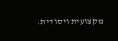מקצועית ויסודית.